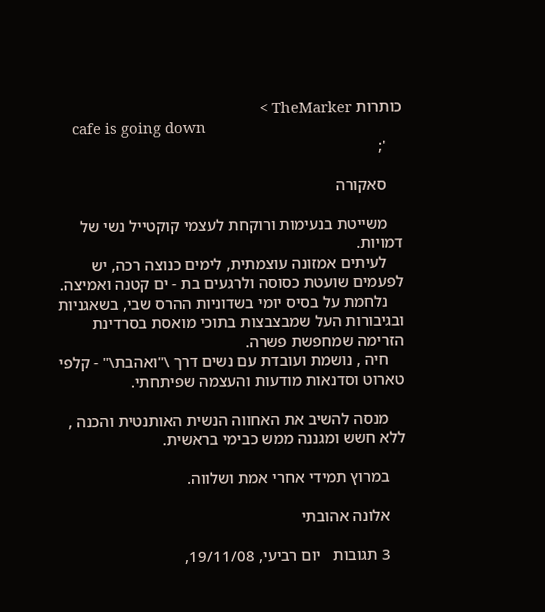כותרות TheMarker >
    cafe is going down
    ';

    סאקורה

    משייטת בנעימות ורוקחת לעצמי קוקטייל נשי של דמויות.
    לעיתים אמזונה עוצמתית, לימים כנוצה רכה, יש לפעמים שועטת כסוסה ולרגעים בת - ים קטנה ואמיצה.
    נלחמת על בסיס יומי בשדוניות ההרס שבי, בשאגניות ובגיבורות העל שמבצבצות בתוכי מואסת בסרדינת הזרימה שמחפשת פשרה.
    חיה , נושמת ועובדת עם נשים דרך \"ואהבת\" - קלפי טארוט וסדנאות מודעות והעצמה שפיתחתי.

    מנסה להשיב את האחווה הנשית האותנטית והכנה , ללא חשש ומגננה ממש כבימי בראשית.

    במרוץ תמידי אחרי אמת ושלווה.

    אלונה אהובתי

    3 תגובות   יום רביעי, 19/11/08,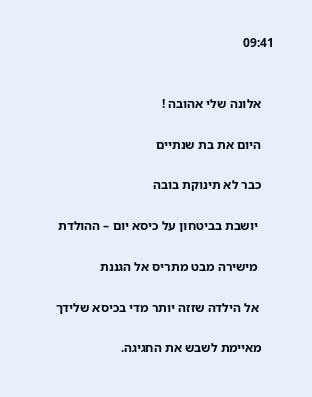09:41


    אלונה שלי אהובה !

    היום את בת שנתיים

    כבר לא תינוקת בובה

     יושבת בביטחון על כיסא יום – ההולדת

     מישירה מבט מתריס אל הגננת

     אל הילדה שזזה יותר מדי בכיסא שלידך

    מאיימת לשבש את החגיגה.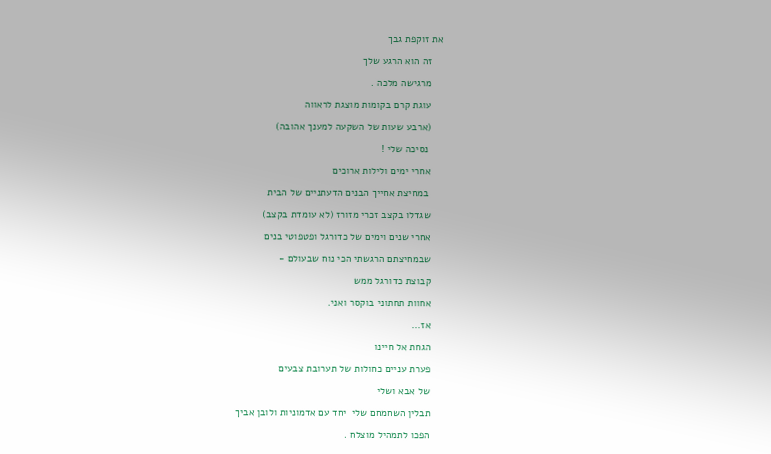את זוקפת גבך

    זה הוא הרגע שלך

    מרגישה מלכה .

    עוגת קרם בקומות מוצגת לראווה

    (ארבע שעות של השקעה למענך אהובה)

     נסיכה שלי !

    אחרי ימים ולילות ארוכים

     במחיצת אחייך הבנים הדעתניים של הבית

    שגדלו בקצב זכרי מזורז (לא עומדת בקצב)

    אחרי שנים וימים של כדורגל ופטפוטי בנים

    שבמחיצתם הרגשתי הכי נוח שבעולם -

    קבוצת כדורגל ממש

    אחוות תחתוני בוקסר ואני.

    אז...

    הגחת אל חיינו

    פערת עניים כחולות של תערובת צבעים

    של אבא ושלי

    תבלין השחמחם שלי  יחד עם אדמוניות ולובן אביך

    הפכו לתמהיל מוצלח .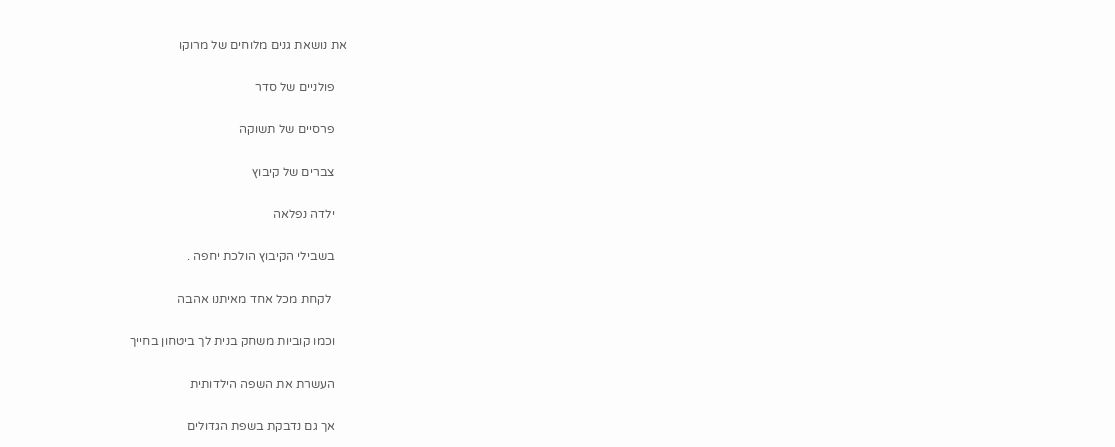את נושאת גנים מלוחים של מרוקו

    פולניים של סדר

    פרסיים של תשוקה

    צברים של קיבוץ

    ילדה נפלאה

    בשבילי הקיבוץ הולכת יחפה .

     לקחת מכל אחד מאיתנו אהבה

    וכמו קוביות משחק בנית לך ביטחון בחייך

    העשרת את השפה הילדותית

    אך גם נדבקת בשפת הגדולים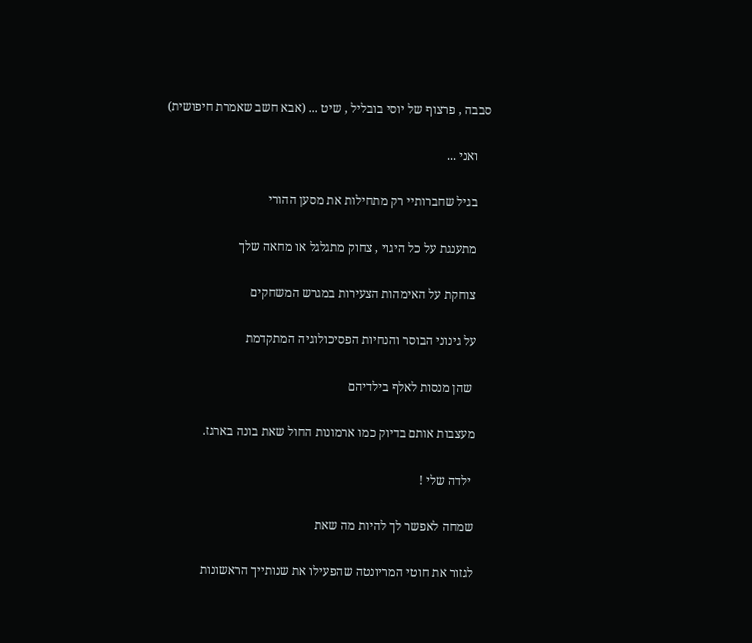סבבה , פרצוף של יוסי בובליל , שיט ... (אבא חשב שאמרת חיפושית)

    ואני ...

    בגיל שחברותיי רק מתחילות את מסען ההורי

    מתענגת על כל היגוי , צחוק מתגלגל או מחאה שלך

    צוחקת על האימהות הצעירות במגרש המשחקים

    על גינוני הבוסר והנחיות הפסיכולוגיה המתקדמת

     שהן מנסות לאלף בילדיהם

    מעצבות אותם בדיוק כמו ארמונות החול שאת בונה בארגז.

     ילדה שלי !

    שמחה לאפשר לך להיות מה שאת

    לגזור את חוטי המריונטה שהפעילו את שנותייך הראשונות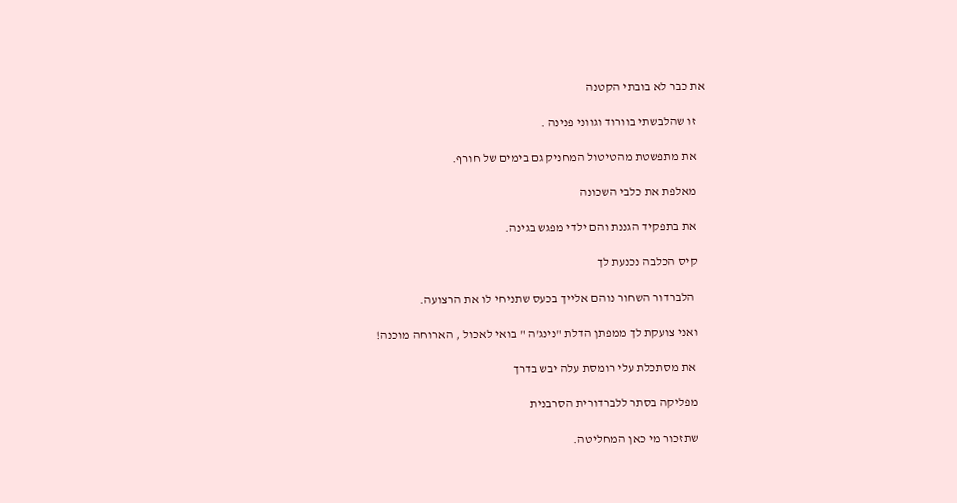את כבר לא בובתי הקטנה

    זו שהלבשתי בוורוד וגווני פנינה .

    את מתפשטת מהטיטול המחניק גם בימים של חורף.

    מאלפת את כלבי השכונה

    את בתפקיד הגננת והם ילדי מפגש בגינה.

    קיס הכלבה נכנעת לך

     הלברדור השחור נוהם אלייך בכעס שתניחי לו את הרצועה.

    ואני צועקת לך ממפתן הדלת "נינג'ה " בואי לאכול , הארוחה מוכנה!

     את מסתכלת עלי רומסת עלה יבש בדרך

    מפליקה בסתר ללברדורית הסרבנית

    שתזכור מי כאן המחליטה.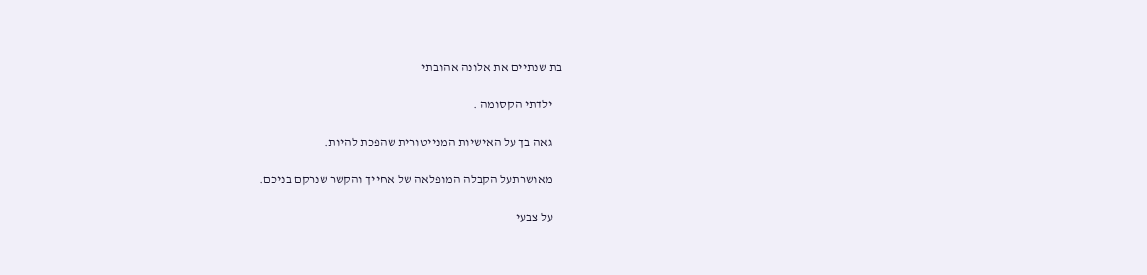בת שנתיים את אלונה אהובתי

    ילדתי הקסומה .

    גאה בך על האישיות המנייטורית שהפכת להיות.

    מאושרתעל הקבלה המופלאה של אחייך והקשר שנרקם בניכם.

    על צבעי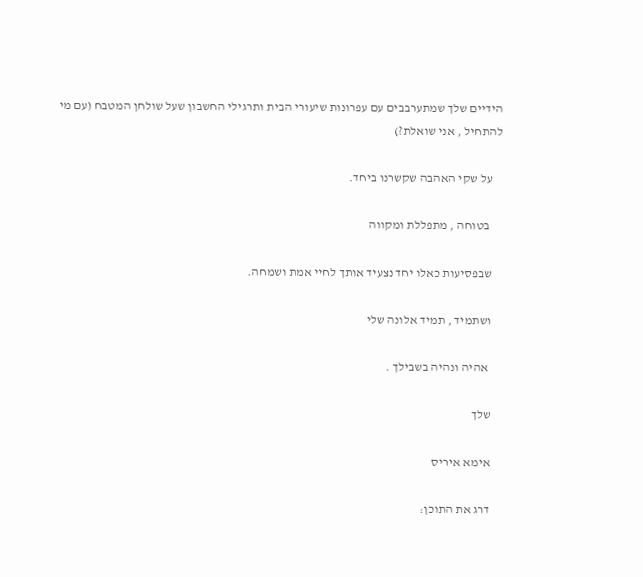הידיים שלך שמתערבבים עם עפרונות שיעורי הבית ותרגילי החשבון שעל שולחן המטבח (עם מי להתחיל , אני שואלת?)

    על שקי האהבה שקשרנו ביחד.

     בטוחה , מתפללת ומקווה

    שבפסיעות כאלו יחד נצעיד אותך לחיי אמת ושמחה.

    ושתמיד , תמיד אלונה שלי

     אהיה ונהיה בשבילך .

    שלך

    אימא איריס

    דרג את התוכן: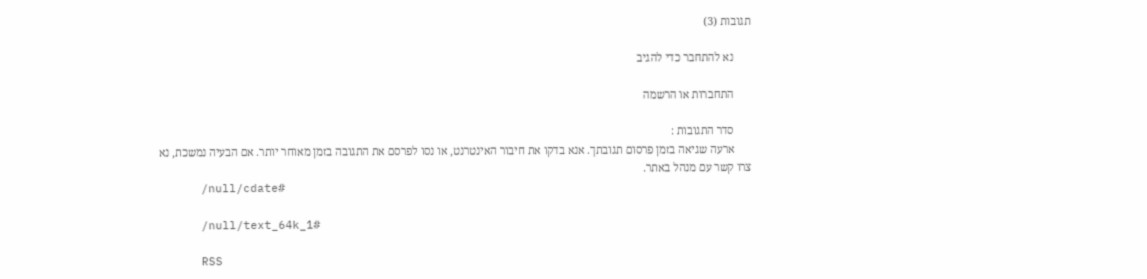תגובות (3)

      נא להתחבר כדי להגיב

      התחברות או הרשמה

      סדר התגובות :
      ארעה שגיאה בזמן פרסום תגובתך. אנא בדקו את חיבור האינטרנט, או נסו לפרסם את התגובה בזמן מאוחר יותר. אם הבעיה נמשכת, נא צרו קשר עם מנהל באתר.
      /null/cdate#

      /null/text_64k_1#

      RSS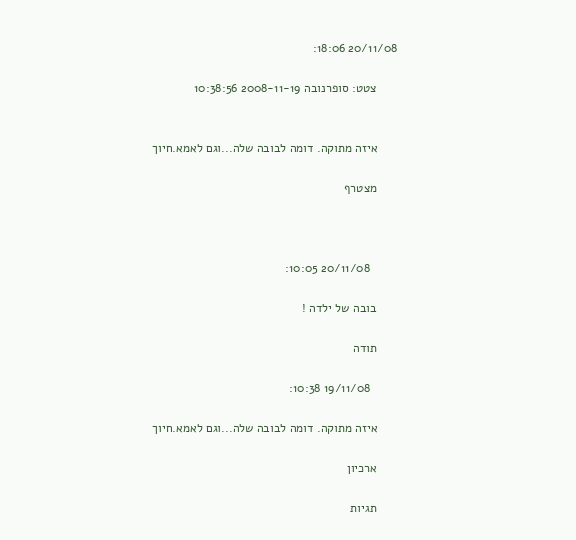20/11/08 18:06:

      צטט: סופרנובה 2008-11-19 10:38:56


      איזה מתוקה. דומה לבובה שלה...וגם לאמא.חיוך

      מצטרף



        20/11/08 10:05:

      בובה של ילדה !

      תודה

        19/11/08 10:38:

      איזה מתוקה. דומה לבובה שלה...וגם לאמא.חיוך

      ארכיון

      תגיות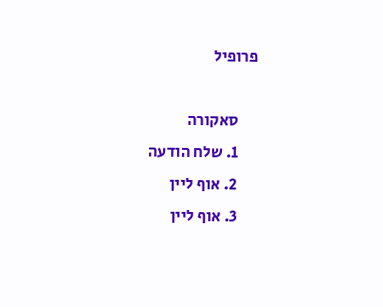פרופיל

      סאקורה
      1. שלח הודעה
      2. אוף ליין
      3. אוף ליין